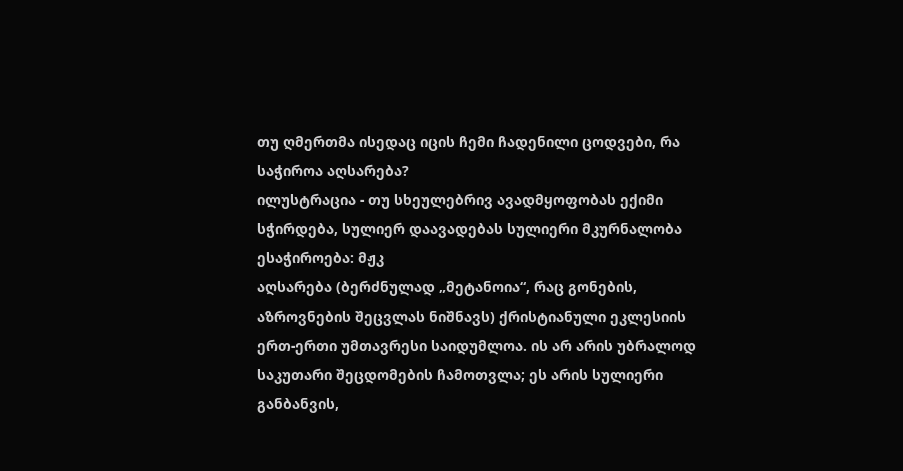თუ ღმერთმა ისედაც იცის ჩემი ჩადენილი ცოდვები, რა საჭიროა აღსარება?
ილუსტრაცია - თუ სხეულებრივ ავადმყოფობას ექიმი სჭირდება, სულიერ დაავადებას სულიერი მკურნალობა ესაჭიროება: მჟკ
აღსარება (ბერძნულად „მეტანოია“, რაც გონების, აზროვნების შეცვლას ნიშნავს) ქრისტიანული ეკლესიის ერთ-ერთი უმთავრესი საიდუმლოა. ის არ არის უბრალოდ საკუთარი შეცდომების ჩამოთვლა; ეს არის სულიერი განბანვის,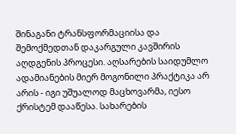შინაგანი ტრანსფორმაციისა და შემოქმედთან დაკარგული კავშირის აღდგენის პროცესი. აღსარების საიდუმლო ადამიანების მიერ მოგონილი პრაქტიკა არ არის - იგი უშუალოდ მაცხოვარმა, იესო ქრისტემ დააწესა. სახარების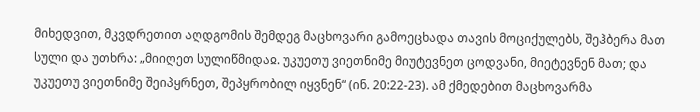მიხედვით, მკვდრეთით აღდგომის შემდეგ მაცხოვარი გამოეცხადა თავის მოციქულებს, შეჰბერა მათ სული და უთხრა: „მიიღეთ სულიწმიდაჲ. უკუეთუ ვიეთნიმე მიუტევნეთ ცოდვანი, მიეტევნენ მათ; და უკუეთუ ვიეთნიმე შეიპყრნეთ, შეპყრობილ იყვნენ“ (ინ. 20:22-23). ამ ქმედებით მაცხოვარმა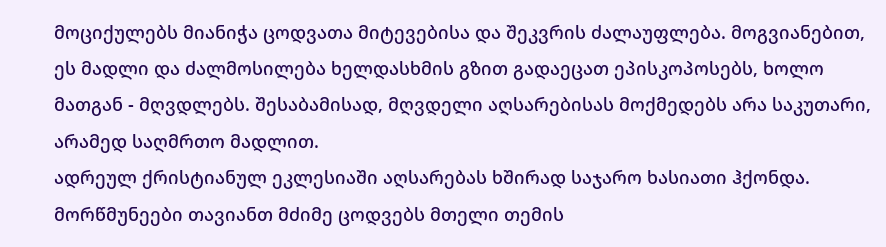მოციქულებს მიანიჭა ცოდვათა მიტევებისა და შეკვრის ძალაუფლება. მოგვიანებით, ეს მადლი და ძალმოსილება ხელდასხმის გზით გადაეცათ ეპისკოპოსებს, ხოლო მათგან - მღვდლებს. შესაბამისად, მღვდელი აღსარებისას მოქმედებს არა საკუთარი, არამედ საღმრთო მადლით.
ადრეულ ქრისტიანულ ეკლესიაში აღსარებას ხშირად საჯარო ხასიათი ჰქონდა. მორწმუნეები თავიანთ მძიმე ცოდვებს მთელი თემის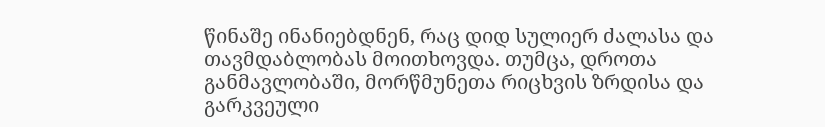წინაშე ინანიებდნენ, რაც დიდ სულიერ ძალასა და თავმდაბლობას მოითხოვდა. თუმცა, დროთა განმავლობაში, მორწმუნეთა რიცხვის ზრდისა და გარკვეული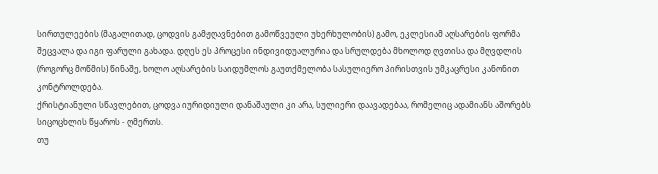სირთულეების (მაგალითად, ცოდვის გამჟღავნებით გამოწვეული უხერხულობის) გამო, ეკლესიამ აღსარების ფორმა შეცვალა და იგი ფარული გახადა. დღეს ეს პროცესი ინდივიდუალურია და სრულდება მხოლოდ ღვთისა და მღვდლის (როგორც მოწმის) წინაშე, ხოლო აღსარების საიდუმლოს გაუთქმელობა სასულიერო პირისთვის უმკაცრესი კანონით კონტროლდება.
ქრისტიანული სწავლებით, ცოდვა იურიდიული დანაშაული კი არა, სულიერი დაავადებაა, რომელიც ადამიანს აშორებს სიცოცხლის წყაროს - ღმერთს.
თუ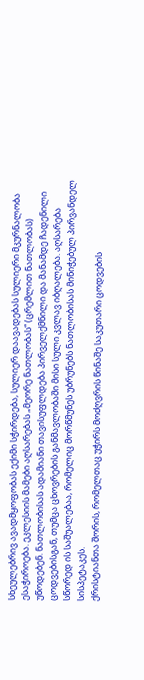სხეულებრივ ავადმყოფობას ექიმი სჭირდება, სულიერ დაავადებას სულიერი მკურნალობა ესაჭიროება. ეკლესიის მამები აღსარებას „მეორე ნათლობას“ (ცრემლით ნათლობას) უწოდებენ. ნათლობისას ადამიანი თავისუფლდება პირველქმნილი და მანამდე ჩადენილი ცოდვებისგან, თუმცა ცხოვრების განმავლობაში მისი სული კვლავ იბღალება. აღსარება სწორედ ის საშუალებაა, რომელიც მორწმუნეს უბრუნებს ნათლობისას მინიჭებულ პირვანდელ სისპეტაკეს.
ქრისტიანთა შორის, რომელთაც უჭირს მოძღვრის წინაშე საკუთარი ცოდვების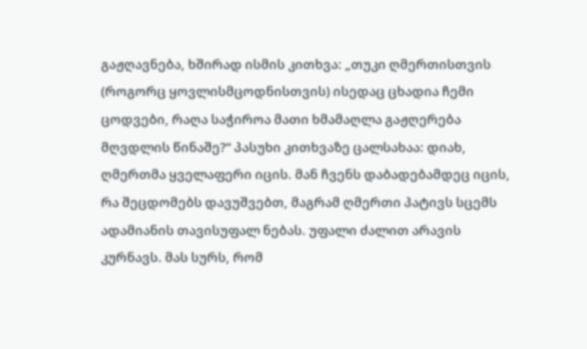გაჟღავნება, ხშირად ისმის კითხვა: „თუკი ღმერთისთვის (როგორც ყოვლისმცოდნისთვის) ისედაც ცხადია ჩემი ცოდვები, რაღა საჭიროა მათი ხმამაღლა გაჟღერება მღვდლის წინაშე?“ პასუხი კითხვაზე ცალსახაა: დიახ, ღმერთმა ყველაფერი იცის. მან ჩვენს დაბადებამდეც იცის, რა შეცდომებს დავუშვებთ, მაგრამ ღმერთი პატივს სცემს ადამიანის თავისუფალ ნებას. უფალი ძალით არავის კურნავს. მას სურს, რომ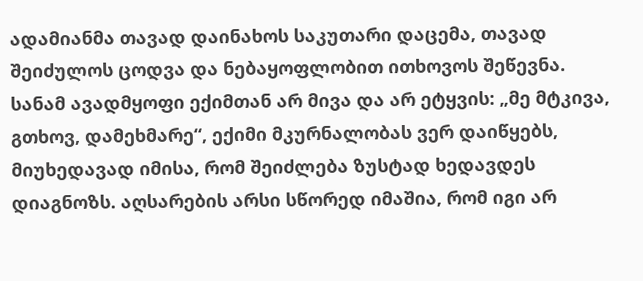ადამიანმა თავად დაინახოს საკუთარი დაცემა, თავად შეიძულოს ცოდვა და ნებაყოფლობით ითხოვოს შეწევნა. სანამ ავადმყოფი ექიმთან არ მივა და არ ეტყვის: „მე მტკივა, გთხოვ, დამეხმარე“, ექიმი მკურნალობას ვერ დაიწყებს, მიუხედავად იმისა, რომ შეიძლება ზუსტად ხედავდეს დიაგნოზს. აღსარების არსი სწორედ იმაშია, რომ იგი არ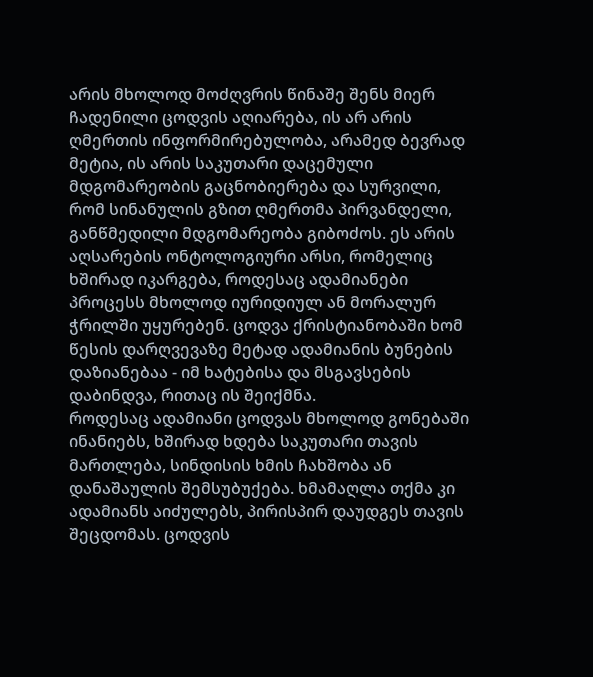არის მხოლოდ მოძღვრის წინაშე შენს მიერ ჩადენილი ცოდვის აღიარება, ის არ არის ღმერთის ინფორმირებულობა, არამედ ბევრად მეტია, ის არის საკუთარი დაცემული მდგომარეობის გაცნობიერება და სურვილი, რომ სინანულის გზით ღმერთმა პირვანდელი, განწმედილი მდგომარეობა გიბოძოს. ეს არის აღსარების ონტოლოგიური არსი, რომელიც ხშირად იკარგება, როდესაც ადამიანები პროცესს მხოლოდ იურიდიულ ან მორალურ ჭრილში უყურებენ. ცოდვა ქრისტიანობაში ხომ წესის დარღვევაზე მეტად ადამიანის ბუნების დაზიანებაა - იმ ხატებისა და მსგავსების დაბინდვა, რითაც ის შეიქმნა.
როდესაც ადამიანი ცოდვას მხოლოდ გონებაში ინანიებს, ხშირად ხდება საკუთარი თავის მართლება, სინდისის ხმის ჩახშობა ან დანაშაულის შემსუბუქება. ხმამაღლა თქმა კი ადამიანს აიძულებს, პირისპირ დაუდგეს თავის შეცდომას. ცოდვის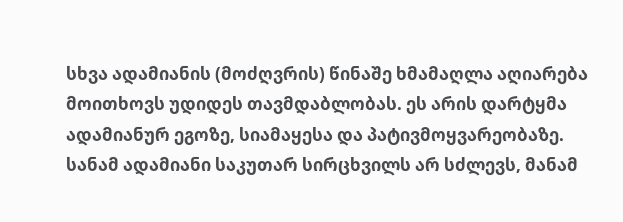სხვა ადამიანის (მოძღვრის) წინაშე ხმამაღლა აღიარება მოითხოვს უდიდეს თავმდაბლობას. ეს არის დარტყმა ადამიანურ ეგოზე, სიამაყესა და პატივმოყვარეობაზე. სანამ ადამიანი საკუთარ სირცხვილს არ სძლევს, მანამ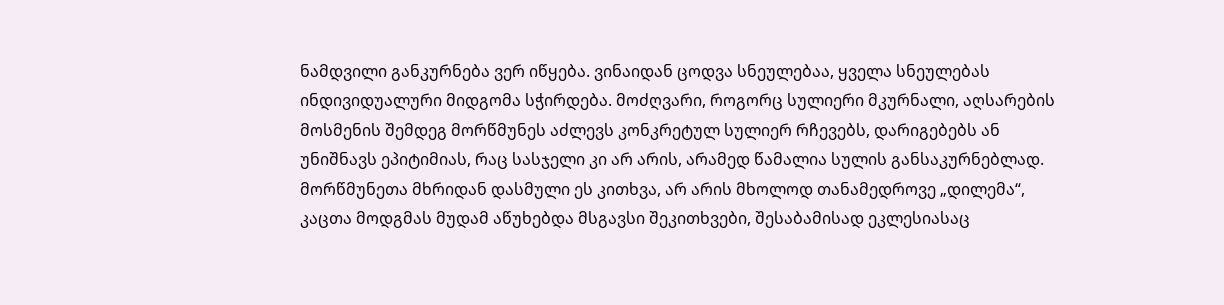ნამდვილი განკურნება ვერ იწყება. ვინაიდან ცოდვა სნეულებაა, ყველა სნეულებას ინდივიდუალური მიდგომა სჭირდება. მოძღვარი, როგორც სულიერი მკურნალი, აღსარების მოსმენის შემდეგ მორწმუნეს აძლევს კონკრეტულ სულიერ რჩევებს, დარიგებებს ან უნიშნავს ეპიტიმიას, რაც სასჯელი კი არ არის, არამედ წამალია სულის განსაკურნებლად.
მორწმუნეთა მხრიდან დასმული ეს კითხვა, არ არის მხოლოდ თანამედროვე „დილემა“, კაცთა მოდგმას მუდამ აწუხებდა მსგავსი შეკითხვები, შესაბამისად ეკლესიასაც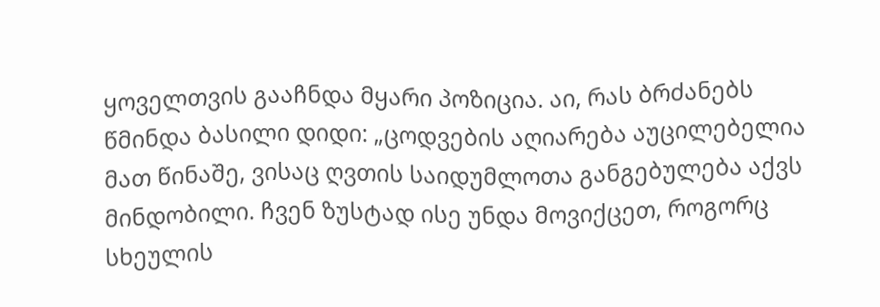ყოველთვის გააჩნდა მყარი პოზიცია. აი, რას ბრძანებს წმინდა ბასილი დიდი: „ცოდვების აღიარება აუცილებელია მათ წინაშე, ვისაც ღვთის საიდუმლოთა განგებულება აქვს მინდობილი. ჩვენ ზუსტად ისე უნდა მოვიქცეთ, როგორც სხეულის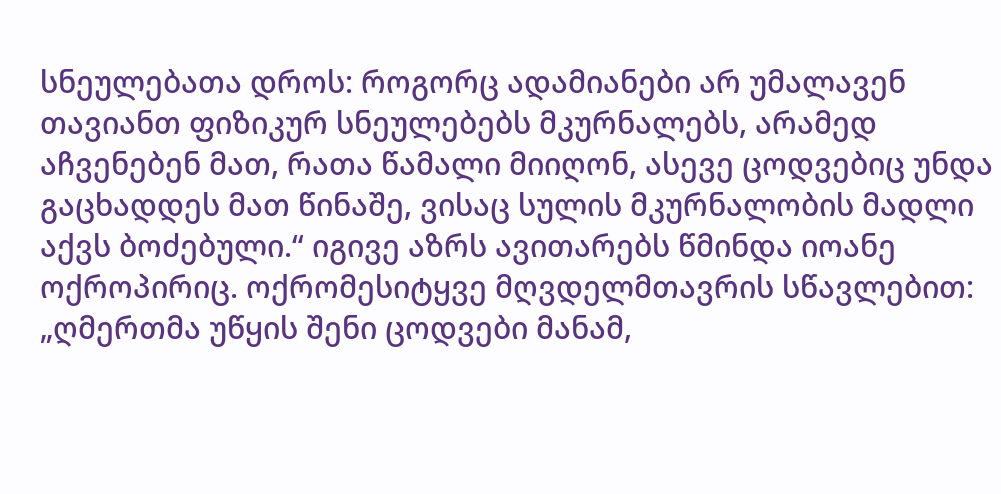სნეულებათა დროს: როგორც ადამიანები არ უმალავენ თავიანთ ფიზიკურ სნეულებებს მკურნალებს, არამედ აჩვენებენ მათ, რათა წამალი მიიღონ, ასევე ცოდვებიც უნდა გაცხადდეს მათ წინაშე, ვისაც სულის მკურნალობის მადლი აქვს ბოძებული.“ იგივე აზრს ავითარებს წმინდა იოანე ოქროპირიც. ოქრომესიტყვე მღვდელმთავრის სწავლებით: „ღმერთმა უწყის შენი ცოდვები მანამ,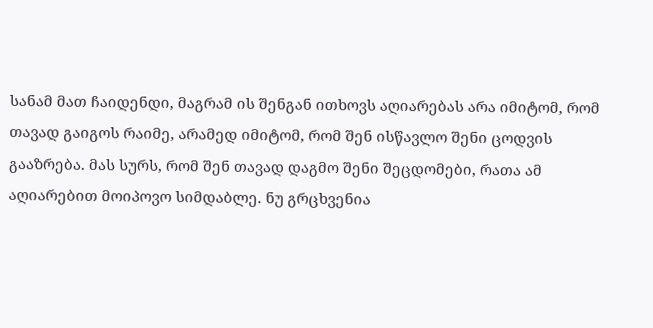სანამ მათ ჩაიდენდი, მაგრამ ის შენგან ითხოვს აღიარებას არა იმიტომ, რომ თავად გაიგოს რაიმე, არამედ იმიტომ, რომ შენ ისწავლო შენი ცოდვის გააზრება. მას სურს, რომ შენ თავად დაგმო შენი შეცდომები, რათა ამ აღიარებით მოიპოვო სიმდაბლე. ნუ გრცხვენია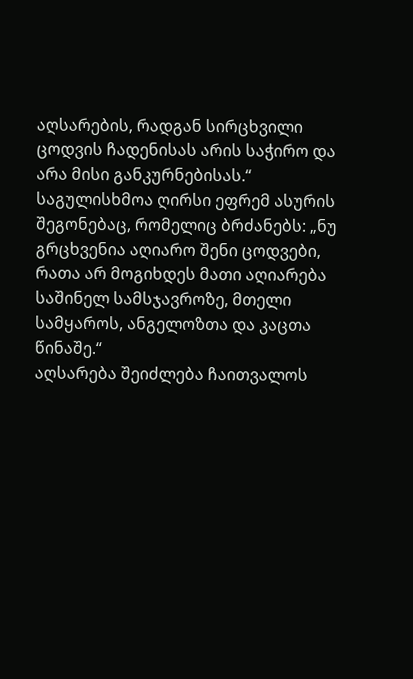აღსარების, რადგან სირცხვილი ცოდვის ჩადენისას არის საჭირო და არა მისი განკურნებისას.“ საგულისხმოა ღირსი ეფრემ ასურის შეგონებაც, რომელიც ბრძანებს: „ნუ გრცხვენია აღიარო შენი ცოდვები, რათა არ მოგიხდეს მათი აღიარება საშინელ სამსჯავროზე, მთელი სამყაროს, ანგელოზთა და კაცთა წინაშე.“
აღსარება შეიძლება ჩაითვალოს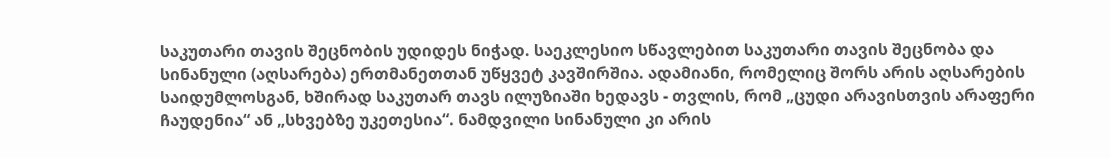საკუთარი თავის შეცნობის უდიდეს ნიჭად. საეკლესიო სწავლებით საკუთარი თავის შეცნობა და სინანული (აღსარება) ერთმანეთთან უწყვეტ კავშირშია. ადამიანი, რომელიც შორს არის აღსარების საიდუმლოსგან, ხშირად საკუთარ თავს ილუზიაში ხედავს - თვლის, რომ „ცუდი არავისთვის არაფერი ჩაუდენია“ ან „სხვებზე უკეთესია“. ნამდვილი სინანული კი არის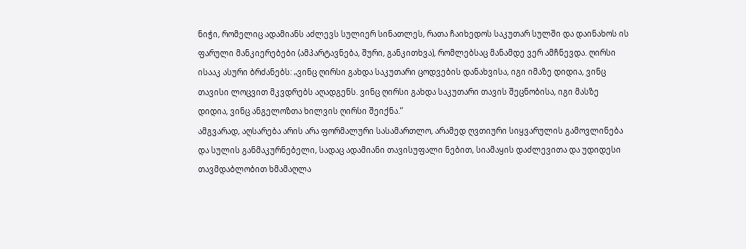ნიჭი, რომელიც ადამიანს აძლევს სულიერ სინათლეს, რათა ჩაიხედოს საკუთარ სულში და დაინახოს ის ფარული მანკიერებები (ამპარტავნება, შური, განკითხვა), რომლებსაც მანამდე ვერ ამჩნევდა. ღირსი ისააკ ასური ბრძანებს: „ვინც ღირსი გახდა საკუთარი ცოდვების დანახვისა, იგი იმაზე დიდია, ვინც თავისი ლოცვით მკვდრებს აღადგენს. ვინც ღირსი გახდა საკუთარი თავის შეცნობისა, იგი მასზე დიდია, ვინც ანგელოზთა ხილვის ღირსი შეიქნა.“
ამგვარად, აღსარება არის არა ფორმალური სასამართლო, არამედ ღვთიური სიყვარულის გამოვლინება და სულის განმაკურნებელი, სადაც ადამიანი თავისუფალი ნებით, სიამაყის დაძლევითა და უდიდესი თავმდაბლობით ხმამაღლა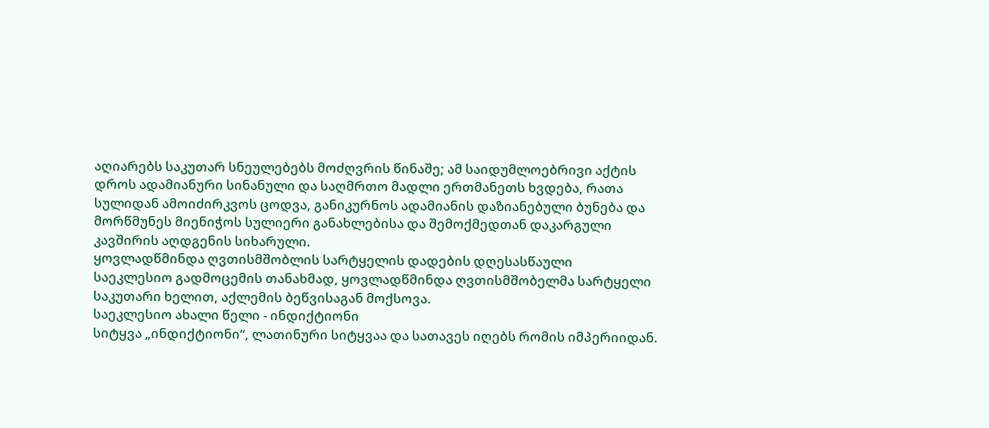აღიარებს საკუთარ სნეულებებს მოძღვრის წინაშე; ამ საიდუმლოებრივი აქტის დროს ადამიანური სინანული და საღმრთო მადლი ერთმანეთს ხვდება, რათა სულიდან ამოიძირკვოს ცოდვა, განიკურნოს ადამიანის დაზიანებული ბუნება და მორწმუნეს მიენიჭოს სულიერი განახლებისა და შემოქმედთან დაკარგული კავშირის აღდგენის სიხარული.
ყოვლადწმინდა ღვთისმშობლის სარტყელის დადების დღესასწაული
საეკლესიო გადმოცემის თანახმად, ყოვლადწმინდა ღვთისმშობელმა სარტყელი საკუთარი ხელით, აქლემის ბეწვისაგან მოქსოვა.
საეკლესიო ახალი წელი - ინდიქტიონი
სიტყვა „ინდიქტიონი“, ლათინური სიტყვაა და სათავეს იღებს რომის იმპერიიდან.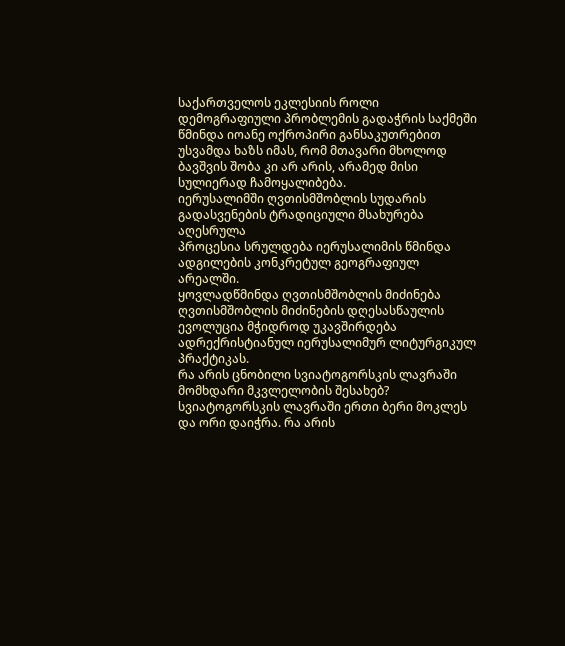საქართველოს ეკლესიის როლი დემოგრაფიული პრობლემის გადაჭრის საქმეში
წმინდა იოანე ოქროპირი განსაკუთრებით უსვამდა ხაზს იმას, რომ მთავარი მხოლოდ ბავშვის შობა კი არ არის, არამედ მისი სულიერად ჩამოყალიბება.
იერუსალიმში ღვთისმშობლის სუდარის გადასვენების ტრადიციული მსახურება აღესრულა
პროცესია სრულდება იერუსალიმის წმინდა ადგილების კონკრეტულ გეოგრაფიულ არეალში.
ყოვლადწმინდა ღვთისმშობლის მიძინება
ღვთისმშობლის მიძინების დღესასწაულის ევოლუცია მჭიდროდ უკავშირდება ადრექრისტიანულ იერუსალიმურ ლიტურგიკულ პრაქტიკას.
რა არის ცნობილი სვიატოგორსკის ლავრაში მომხდარი მკვლელობის შესახებ?
სვიატოგორსკის ლავრაში ერთი ბერი მოკლეს და ორი დაიჭრა. რა არის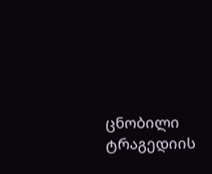ცნობილი ტრაგედიის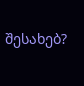შესახებ?